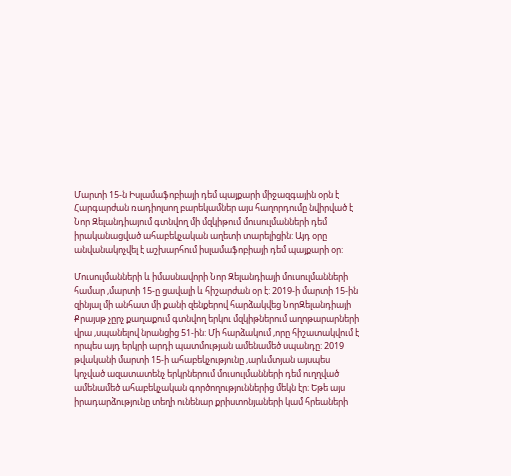Մարտի 15-ն Իսլամաֆոբիայի դեմ պայքարի միջազգային օրն է
Հարգարժան ռադիոլսող բարեկամներ այս հաղորդումը նվիրված է Նոր Զելանդիայում գտնվող մի մզկիթում մուսուլմանների դեմ իրականացված ահաբեկչական աղետի տարելիցին: Այդ օրը անվանակոչվել է աշխարհում իսլամաֆոբիայի դեմ պայքարի օր:

Մուսուլմանների և իմասնավորի Նոր Զելանդիայի մուսուլմանների համար ,մարտի 15-ը ցավալի և հիշարժան օր է: 2019-ի մարտի 15-ին զինյալ մի անհատ մի քանի զենքերով հարձակվեց ՆորԶելանդիայի Քրայսթ չըրչ քաղաքում գտնվող երկու մզկիթներում աղոթարարների վրա ,սպանելով նրանցից 51-ին: Մի հարձակում ,որը հիշատակվում է որպես այդ երկրի արդի պատմության ամենամեծ սպանդը: 2019 թվականի մարտի 15-ի ահաբեկչությունը ,արևմտյան այսպես կոչված ազատատենչ երկրներում մուսուլմանների դեմ ուղղված ամենամեծ ահաբեկչական գործողություններից մեկն էր։ Եթե այս իրադարձությունը տեղի ունենար քրիստոնյաների կամ հրեաների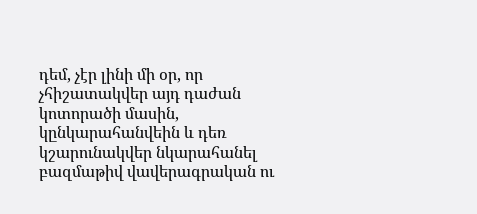դեմ, չէր լինի մի օր, որ չհիշատակվեր այդ դաժան կոտորածի մասին, կընկարահանվեին և դեռ կշարունակվեր նկարահանել բազմաթիվ վավերագրական ու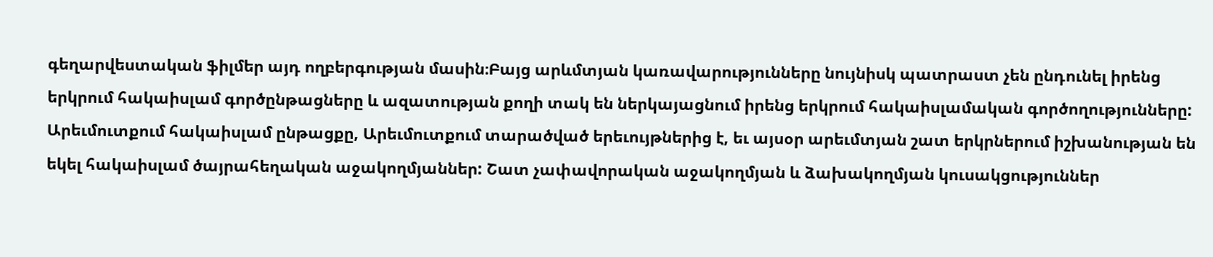գեղարվեստական ֆիլմեր այդ ողբերգության մասին։Բայց արևմտյան կառավարությունները նույնիսկ պատրաստ չեն ընդունել իրենց երկրում հակաիսլամ գործընթացները և ազատության քողի տակ են ներկայացնում իրենց երկրում հակաիսլամական գործողությունները: Արեւմուտքում հակաիսլամ ընթացքը, Արեւմուտքում տարածված երեւույթներից է, եւ այսօր արեւմտյան շատ երկրներում իշխանության են եկել հակաիսլամ ծայրահեղական աջակողմյաններ: Շատ չափավորական աջակողմյան և ձախակողմյան կուսակցություններ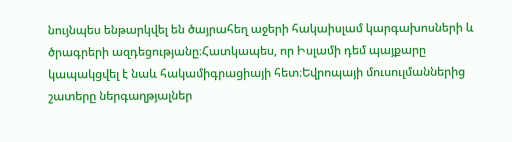նույնպես ենթարկվել են ծայրահեղ աջերի հակաիսլամ կարգախոսների և ծրագրերի ազդեցությանը։Հատկապես, որ Իսլամի դեմ պայքարը կապակցվել է նաև հակամիգրացիայի հետ։Եվրոպայի մուսուլմաններից շատերը ներգաղթյալներ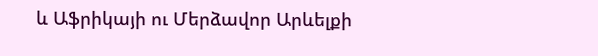և Աֆրիկայի ու Մերձավոր Արևելքի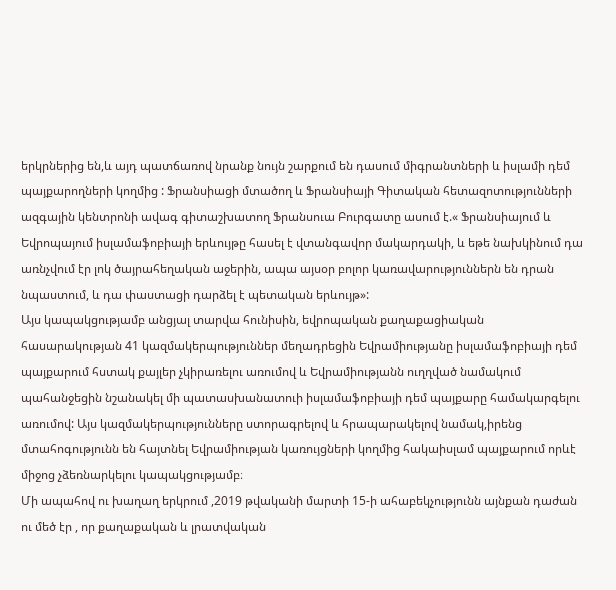երկրներից են,և այդ պատճառով նրանք նույն շարքում են դասում միգրանտների և իսլամի դեմ պայքարողների կողմից : Ֆրանսիացի մտածող և Ֆրանսիայի Գիտական հետազոտությունների ազգային կենտրոնի ավագ գիտաշխատող Ֆրանսուա Բուրգատը ասում է.« Ֆրանսիայում և Եվրոպայում իսլամաֆոբիայի երևույթը հասել է վտանգավոր մակարդակի, և եթե նախկինում դա առնչվում էր լոկ ծայրահեղական աջերին, ապա այսօր բոլոր կառավարություններն են դրան նպաստում, և դա փաստացի դարձել է պետական երևույթ»:
Այս կապակցությամբ անցյալ տարվա հունիսին, եվրոպական քաղաքացիական հասարակության 41 կազմակերպություններ մեղադրեցին Եվրամիությանը իսլամաֆոբիայի դեմ պայքարում հստակ քայլեր չկիրառելու առումով և Եվրամիությանն ուղղված նամակում պահանջեցին նշանակել մի պատասխանատուի իսլամաֆոբիայի դեմ պայքարը համակարգելու առումով: Այս կազմակերպությունները ստորագրելով և հրապարակելով նամակ,իրենց մտահոգությունն են հայտնել Եվրամիության կառույցների կողմից հակաիսլամ պայքարում որևէ միջոց չձեռնարկելու կապակցությամբ։
Մի ապահով ու խաղաղ երկրում ,2019 թվականի մարտի 15-ի ահաբեկչությունն այնքան դաժան ու մեծ էր , որ քաղաքական և լրատվական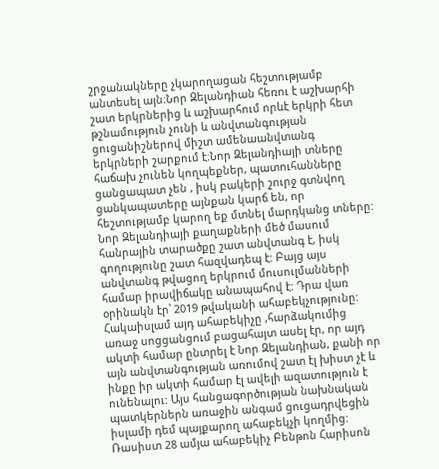շրջանակները չկարողացան հեշտությամբ անտեսել այն։Նոր Զելանդիան հեռու է աշխարհի շատ երկրներից և աշխարհում որևէ երկրի հետ թշնամություն չունի և անվտանգության ցուցանիշներով միշտ ամենաանվտանգ երկրների շարքում է։Նոր Զելանդիայի տները հաճախ չունեն կողպեքներ, պատուհանները ցանցապատ չեն , իսկ բակերի շուրջ գտնվող ցանկապատերը այնքան կարճ են, որ հեշտությամբ կարող եք մտնել մարդկանց տները: Նոր Զելանդիայի քաղաքների մեծ մասում հանրային տարածքը շատ անվտանգ է, իսկ գողությունը շատ հազվադեպ է: Բայց այս անվտանգ թվացող երկրում մուսուլմանների համար իրավիճակը անապահով է: Դրա վառ օրինակն էր՝ 2019 թվականի ահաբեկչությունը: Հակաիսլամ այդ ահաբեկիչը ,հարձակումից առաջ սոցցանցում բացահայտ ասել էր, որ այդ ակտի համար ընտրել է Նոր Զելանդիան, քանի որ այն անվտանգության առումով շատ էլ խիստ չէ և ինքը իր ակտի համար էլ ավելի ազատություն է ունենալու: Այս հանցագործության նախնական պատկերներն առաջին անգամ ցուցադրվեցին իսլամի դեմ պայքարող ահաբեկչի կողմից: Ռասիստ 28 ամյա ահաբեկիչ Բենթոն Հարիսոն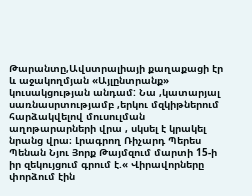Թարանտը,Ավստրալիայի քաղաքացի էր և աջակողմյան «Այլընտրանք» կուսակցության անդամ: Նա ,կատարյալ սառնասրտությամբ ,երկու մզկիթներում հարձակվելով մուսուլման աղոթարարների վրա , սկսել է կրակել նրանց վրա։ Լրագրող Ռիչարդ Պերես Պենան Նյու Յորք Թայմզում մարտի 15-ի իր զեկույցում գրում է.« Վիրավորները փորձում էին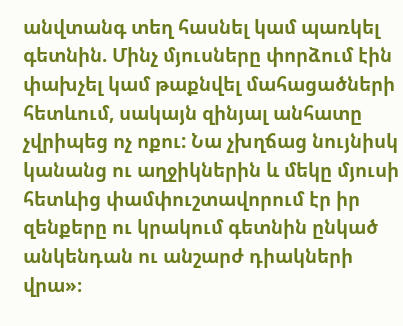անվտանգ տեղ հասնել կամ պառկել գետնին. Մինչ մյուսները փորձում էին փախչել կամ թաքնվել մահացածների հետևում, սակայն զինյալ անհատը չվրիպեց ոչ ոքու: Նա չխղճաց նույնիսկ կանանց ու աղջիկներին և մեկը մյուսի հետևից փամփուշտավորում էր իր զենքերը ու կրակում գետնին ընկած անկենդան ու անշարժ դիակների վրա»։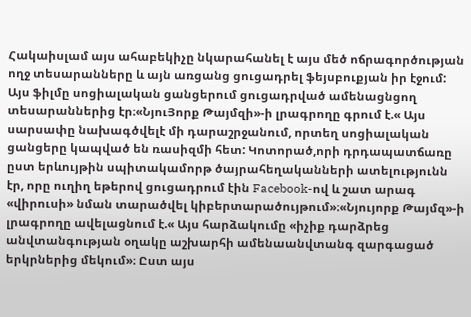Հակաիսլամ այս ահաբեկիչը նկարահանել է այս մեծ ոճրագործության ողջ տեսարանները և այն առցանց ցուցադրել ֆեյսբուքյան իր էջում: Այս ֆիլմը սոցիալական ցանցերում ցուցադրված ամենացնցող տեսարաններից էր։«ՆյուՅորք Թայմզի»-ի լրագրողը գրում է.« Այս սարսափը նախագծվելէ մի դարաշրջանում, որտեղ սոցիալական ցանցերը կապված են ռասիզմի հետ: Կոտորած,որի դրդապատճառը ըստ երևույթին սպիտակամորթ ծայրահեղականների ատելությունն էր, որը ուղիղ եթերով ցուցադրում էին Facebook-ով և շատ արագ «վիրուսի» նման տարածվել կիբերտարածույթում»։«Նյույորք Թայմզ»-ի լրագրողը ավելացնում է.« Այս հարձակումը «իչիք դարձրեց անվտանգության օղակը աշխարհի ամենաանվտանգ զարգացած երկրներից մեկում»։ Ըստ այս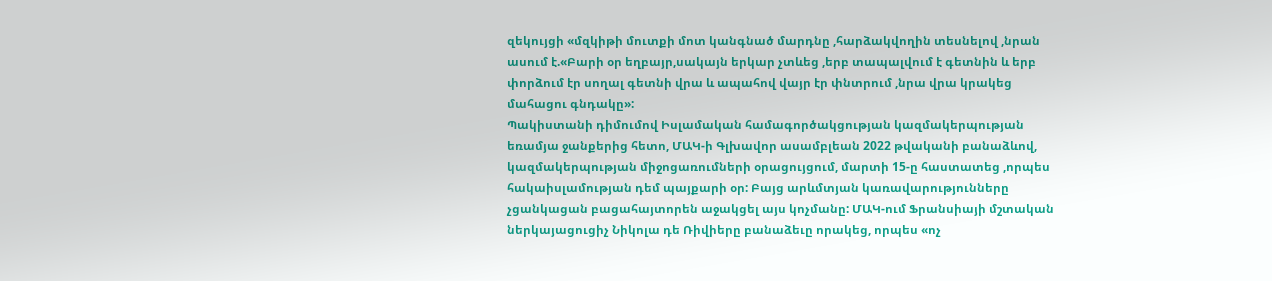զեկույցի «մզկիթի մուտքի մոտ կանգնած մարդնը ,հարձակվողին տեսնելով ,նրան ասում է.«Բարի օր եղբայր,սակայն երկար չտևեց ,երբ տապալվում է գետնին և երբ փորձում էր սողալ գետնի վրա և ապահով վայր էր փնտրում ,նրա վրա կրակեց մահացու գնդակը»:
Պակիստանի դիմումով Իսլամական համագործակցության կազմակերպության եռամյա ջանքերից հետո, ՄԱԿ-ի Գլխավոր ասամբլեան 2022 թվականի բանաձևով, կազմակերպության միջոցառումների օրացույցում, մարտի 15-ը հաստատեց ,որպես հակաիսլամության դեմ պայքարի օր: Բայց արևմտյան կառավարությունները չցանկացան բացահայտորեն աջակցել այս կոչմանը: ՄԱԿ-ում Ֆրանսիայի մշտական ներկայացուցիչ Նիկոլա դե Ռիվիերը բանաձեւը որակեց, որպես «ոչ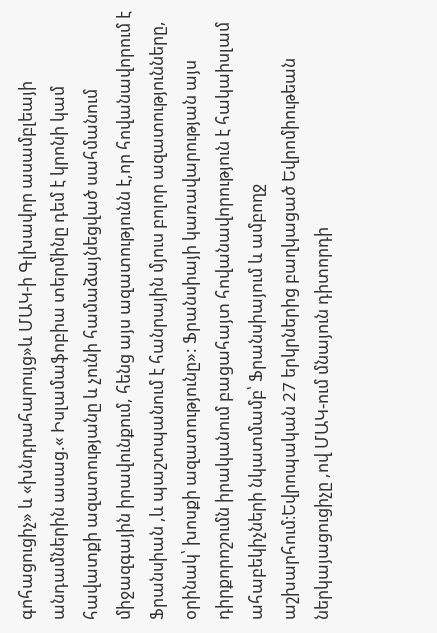գոհացուցիչ» և «խնդրահարույց»և ՄԱԿ-ի Գլխավոր ասամբլեայի անդամներին ասաց.« Իսլամաֆոբիա տերմինը դեմ է կրոնի կամ հավատքի ազատությանը և չունի համաձայնեցված սահմանում միջազգային իրավունքում, հենց այս ազատությունն է,որ հովանավորում է Ֆրանսիան ,և պաշտպանում է հանրային մյուս բոլոր ազատությունները, օրինակ՝ խոսքի ազատությունը»: Ֆրանսիայի կառավարության այս դիրքորոշումն իրականում բացահայտ հովանավորություն է հակաիսլամ ահաբեկիչների նկատմամբ՝ Ֆրանսիայում և ամբողջ աշխարհում։Եվրոպական 27 երկրներից բաղկացած Եվրոմիութեան ներկայացուցիչը ,ով ՄԱԿ-ում մնայուն դիտորդի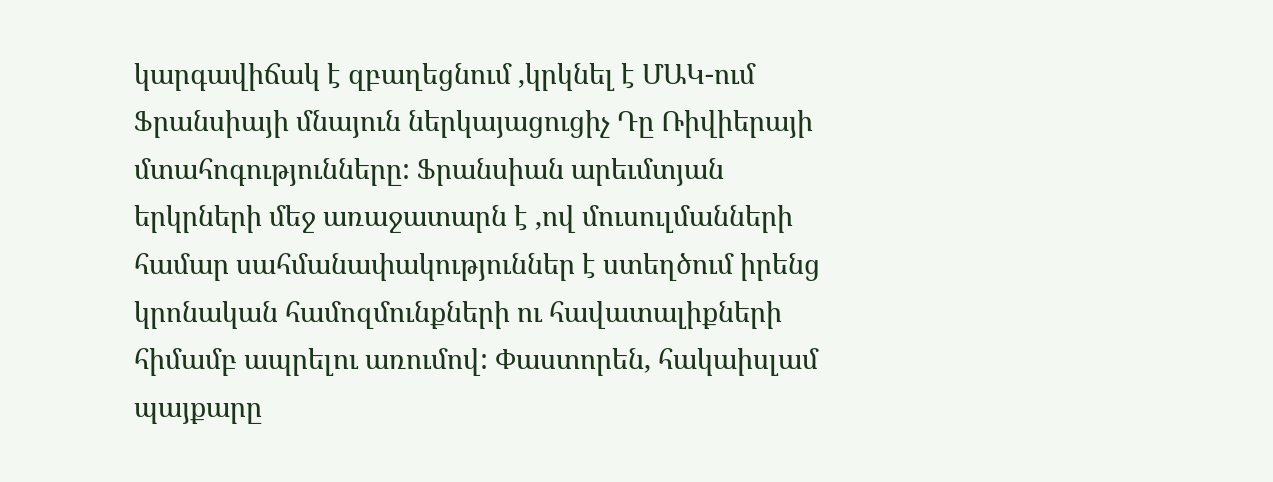կարգավիճակ է զբաղեցնում ,կրկնել է ՄԱԿ-ում Ֆրանսիայի մնայուն ներկայացուցիչ Դը Ռիվիերայի մտահոգությունները: Ֆրանսիան արեւմտյան երկրների մեջ առաջատարն է ,ով մուսուլմանների համար սահմանափակություններ է ստեղծում իրենց կրոնական համոզմունքների ու հավատալիքների հիմամբ ապրելու առումով: Փաստորեն, հակաիսլամ պայքարը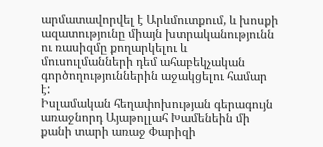արմատավորվել է Արևմուտքում, և խոսքի ազատությունը միայն խտրականությունն ու ռասիզմը քողարկելու և մուսուլմանների դեմ ահաբեկչական գործողություններին աջակցելու համար է:
Իսլամական հեղափոխության գերագույն առաջնորդ Այաթոլլահ Խամենեին մի քանի տարի առաջ Փարիզի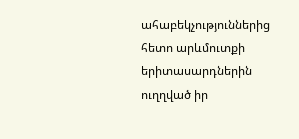ահաբեկչություններից հետո արևմուտքի երիտասարդներին ուղղված իր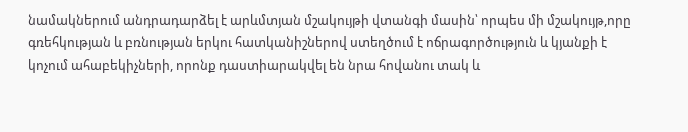նամակներում անդրադարձել է արևմտյան մշակույթի վտանգի մասին՝ որպես մի մշակույթ,որը գռեհկության և բռնության երկու հատկանիշներով ստեղծում է ոճրագործություն և կյանքի է կոչում ահաբեկիչների, որոնք դաստիարակվել են նրա հովանու տակ և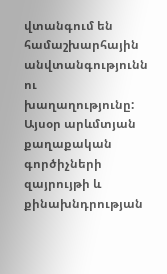վտանգում են համաշխարհային անվտանգությունն ու խաղաղությունը: Այսօր արևմտյան քաղաքական գործիչների զայրույթի և քինախնդրության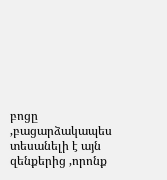բոցը ,բացարձակապես տեսանելի է այն զենքերից ,որոնք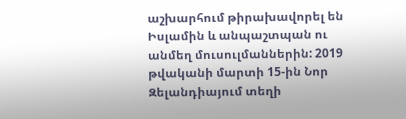աշխարհում թիրախավորել են Իսլամին և անպաշտպան ու անմեղ մուսուլմաններին: 2019 թվականի մարտի 15-ին Նոր Զելանդիայում տեղի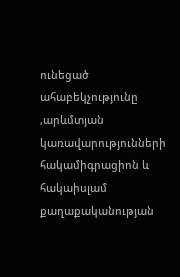ունեցած ահաբեկչությունը ,արևմտյան կառավարությունների հակամիգրացիոն և հակաիսլամ քաղաքականության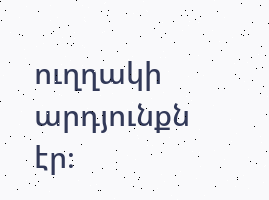ուղղակի արդյունքն էր։